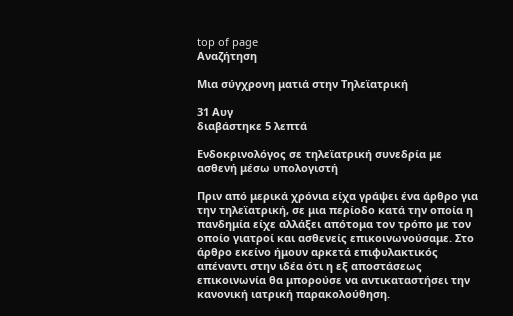top of page
Αναζήτηση

Μια σύγχρονη ματιά στην Τηλεϊατρική

31 Αυγ
διαβάστηκε 5 λεπτά

Ενδοκρινολόγος σε τηλεϊατρική συνεδρία με ασθενή μέσω υπολογιστή

Πριν από μερικά χρόνια είχα γράψει ένα άρθρο για την τηλεϊατρική, σε μια περίοδο κατά την οποία η πανδημία είχε αλλάξει απότομα τον τρόπο με τον οποίο γιατροί και ασθενείς επικοινωνούσαμε. Στο άρθρο εκείνο ήμουν αρκετά επιφυλακτικός απέναντι στην ιδέα ότι η εξ αποστάσεως επικοινωνία θα μπορούσε να αντικαταστήσει την κανονική ιατρική παρακολούθηση.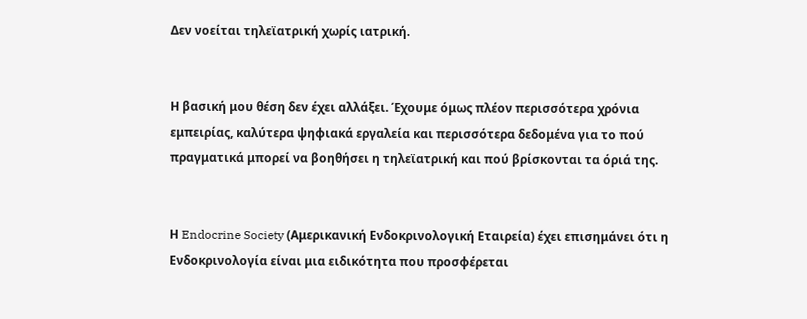Δεν νοείται τηλεϊατρική χωρίς ιατρική.


Η βασική μου θέση δεν έχει αλλάξει. Έχουμε όμως πλέον περισσότερα χρόνια εμπειρίας, καλύτερα ψηφιακά εργαλεία και περισσότερα δεδομένα για το πού πραγματικά μπορεί να βοηθήσει η τηλεϊατρική και πού βρίσκονται τα όριά της.


Η Endocrine Society (Αμερικανική Ενδοκρινολογική Εταιρεία) έχει επισημάνει ότι η Ενδοκρινολογία είναι μια ειδικότητα που προσφέρεται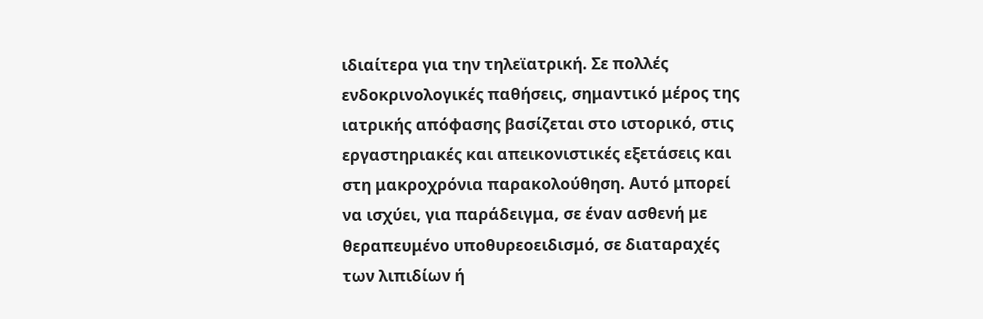ιδιαίτερα για την τηλεϊατρική. Σε πολλές ενδοκρινολογικές παθήσεις, σημαντικό μέρος της ιατρικής απόφασης βασίζεται στο ιστορικό, στις εργαστηριακές και απεικονιστικές εξετάσεις και στη μακροχρόνια παρακολούθηση. Αυτό μπορεί να ισχύει, για παράδειγμα, σε έναν ασθενή με θεραπευμένο υποθυρεοειδισμό, σε διαταραχές των λιπιδίων ή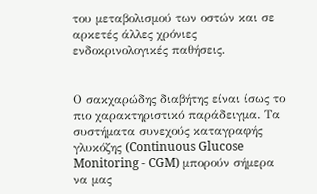του μεταβολισμού των οστών και σε αρκετές άλλες χρόνιες ενδοκρινολογικές παθήσεις.


Ο σακχαρώδης διαβήτης είναι ίσως το πιο χαρακτηριστικό παράδειγμα. Τα συστήματα συνεχούς καταγραφής γλυκόζης (Continuous Glucose Monitoring - CGM) μπορούν σήμερα να μας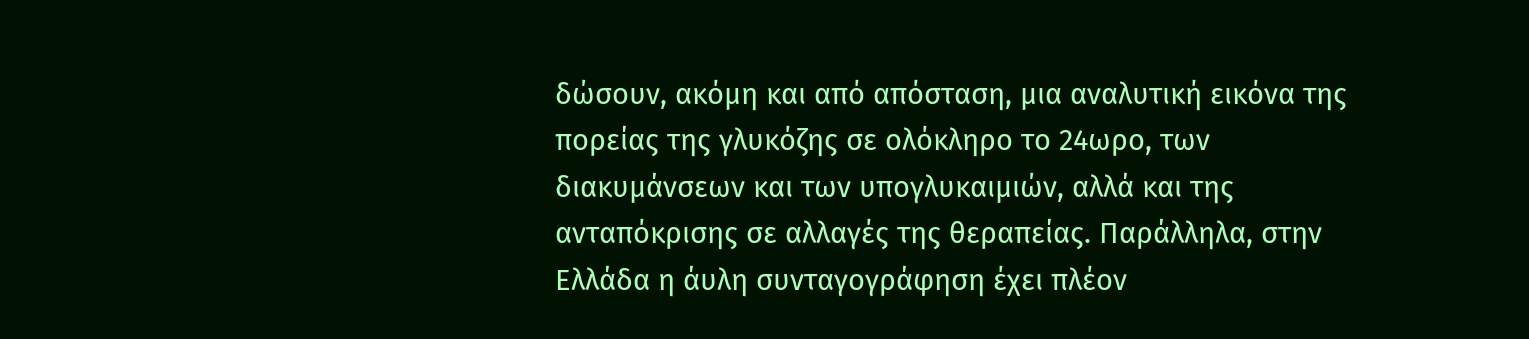δώσουν, ακόμη και από απόσταση, μια αναλυτική εικόνα της πορείας της γλυκόζης σε ολόκληρο το 24ωρο, των διακυμάνσεων και των υπογλυκαιμιών, αλλά και της ανταπόκρισης σε αλλαγές της θεραπείας. Παράλληλα, στην Ελλάδα η άυλη συνταγογράφηση έχει πλέον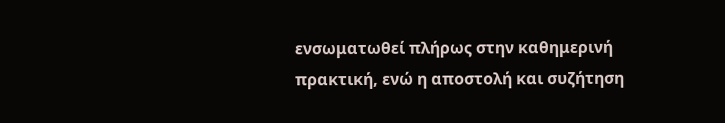ενσωματωθεί πλήρως στην καθημερινή πρακτική, ενώ η αποστολή και συζήτηση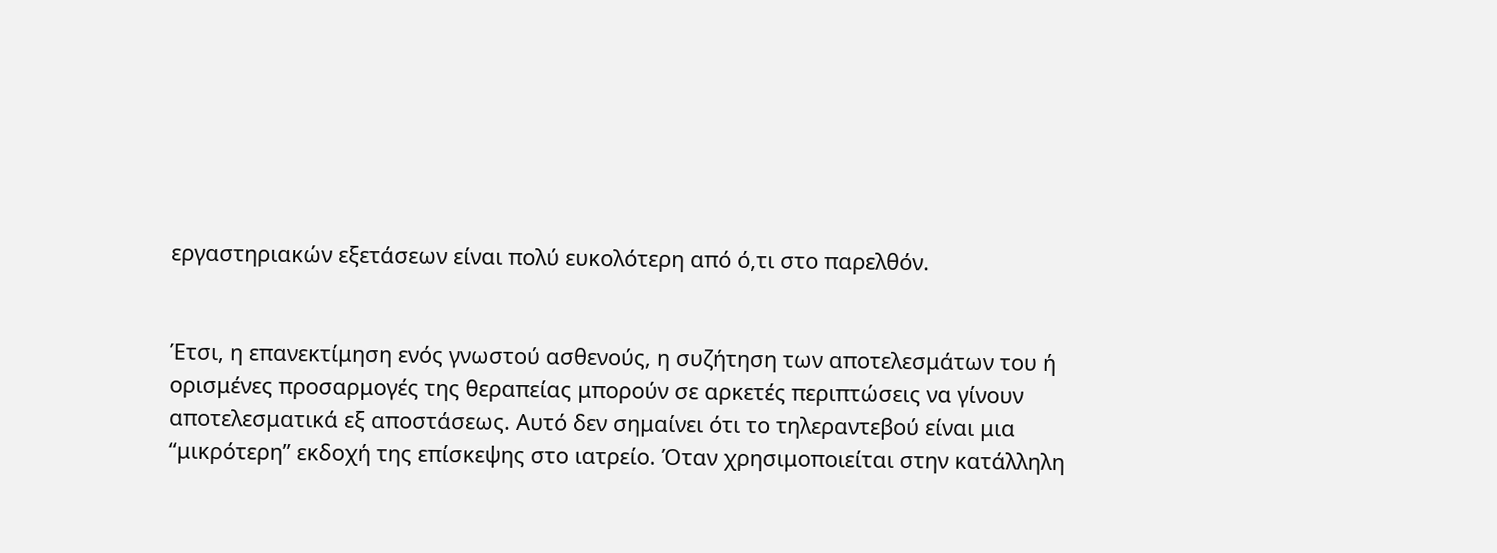εργαστηριακών εξετάσεων είναι πολύ ευκολότερη από ό,τι στο παρελθόν.


Έτσι, η επανεκτίμηση ενός γνωστού ασθενούς, η συζήτηση των αποτελεσμάτων του ή ορισμένες προσαρμογές της θεραπείας μπορούν σε αρκετές περιπτώσεις να γίνουν αποτελεσματικά εξ αποστάσεως. Αυτό δεν σημαίνει ότι το τηλεραντεβού είναι μια “μικρότερη” εκδοχή της επίσκεψης στο ιατρείο. Όταν χρησιμοποιείται στην κατάλληλη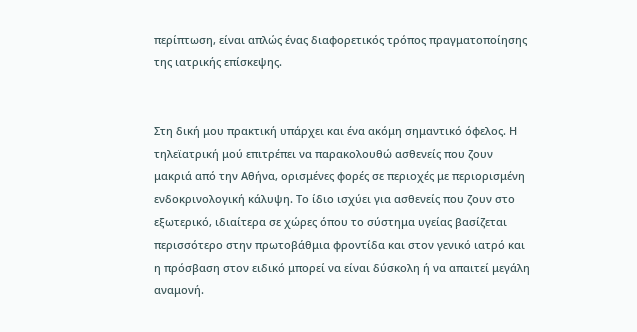περίπτωση, είναι απλώς ένας διαφορετικός τρόπος πραγματοποίησης της ιατρικής επίσκεψης.


Στη δική μου πρακτική υπάρχει και ένα ακόμη σημαντικό όφελος. Η τηλεϊατρική μού επιτρέπει να παρακολουθώ ασθενείς που ζουν μακριά από την Αθήνα, ορισμένες φορές σε περιοχές με περιορισμένη ενδοκρινολογική κάλυψη. Το ίδιο ισχύει για ασθενείς που ζουν στο εξωτερικό, ιδιαίτερα σε χώρες όπου το σύστημα υγείας βασίζεται περισσότερο στην πρωτοβάθμια φροντίδα και στον γενικό ιατρό και η πρόσβαση στον ειδικό μπορεί να είναι δύσκολη ή να απαιτεί μεγάλη αναμονή.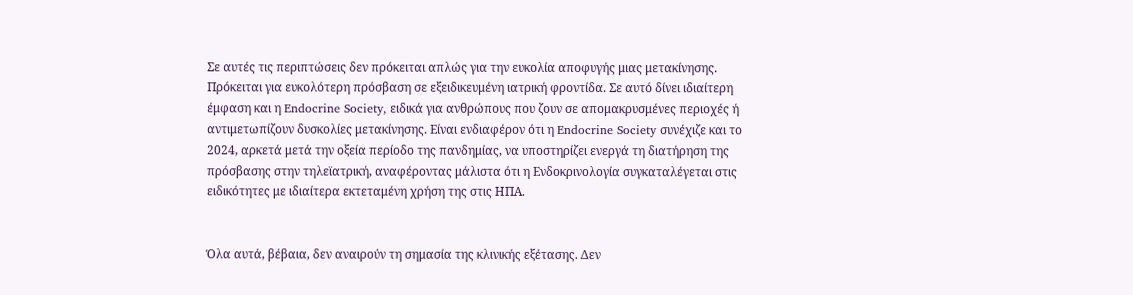Σε αυτές τις περιπτώσεις δεν πρόκειται απλώς για την ευκολία αποφυγής μιας μετακίνησης. Πρόκειται για ευκολότερη πρόσβαση σε εξειδικευμένη ιατρική φροντίδα. Σε αυτό δίνει ιδιαίτερη έμφαση και η Endocrine Society, ειδικά για ανθρώπους που ζουν σε απομακρυσμένες περιοχές ή αντιμετωπίζουν δυσκολίες μετακίνησης. Είναι ενδιαφέρον ότι η Endocrine Society συνέχιζε και το 2024, αρκετά μετά την οξεία περίοδο της πανδημίας, να υποστηρίζει ενεργά τη διατήρηση της πρόσβασης στην τηλεϊατρική, αναφέροντας μάλιστα ότι η Ενδοκρινολογία συγκαταλέγεται στις ειδικότητες με ιδιαίτερα εκτεταμένη χρήση της στις ΗΠΑ.


Όλα αυτά, βέβαια, δεν αναιρούν τη σημασία της κλινικής εξέτασης. Δεν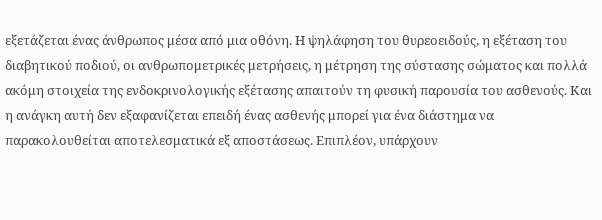εξετάζεται ένας άνθρωπος μέσα από μια οθόνη. Η ψηλάφηση του θυρεοειδούς, η εξέταση του διαβητικού ποδιού, οι ανθρωπομετρικές μετρήσεις, η μέτρηση της σύστασης σώματος και πολλά ακόμη στοιχεία της ενδοκρινολογικής εξέτασης απαιτούν τη φυσική παρουσία του ασθενούς. Και η ανάγκη αυτή δεν εξαφανίζεται επειδή ένας ασθενής μπορεί για ένα διάστημα να παρακολουθείται αποτελεσματικά εξ αποστάσεως. Επιπλέον, υπάρχουν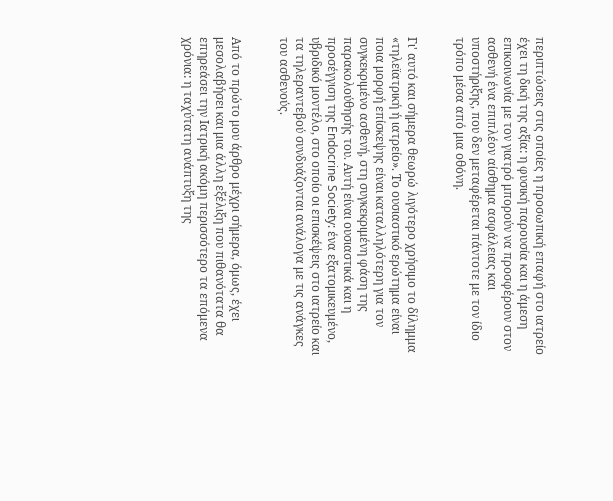περιπτώσεις στις οποίες η προσωπική επαφή στο ιατρείο έχει τη δική της αξία: η φυσική παρουσία και η άμεση επικοινωνία με τον γιατρό μπορούν να προσφέρουν στον ασθενή ένα επιπλέον αίσθημα ασφάλειας και υποστήριξης, που δεν μεταφέρεται πάντοτε με τον ίδιο τρόπο μέσα από μια οθόνη.


Γι' αυτό και σήμερα θεωρώ λιγότερο χρήσιμο το δίλημμα «τηλεϊατρική ή ιατρείο». Το ουσιαστικό ερώτημα είναι ποια μορφή επίσκεψης είναι καταλληλότερη για τον συγκεκριμένο ασθενή, στη συγκεκριμένη φάση της παρακολούθησής του. Αυτή είναι ουσιαστικά και η προσέγγιση της Endocrine Society: ένα εξατομικευμένο, υβριδικό μοντέλο, στο οποίο οι επισκέψεις στο ιατρείο και τα τηλεραντεβού συνδυάζονται ανάλογα με τις ανάγκες του ασθενούς.


Από το πρώτο μου άρθρο μέχρι σήμερα, όμως, έχει μεσολαβήσει και μια άλλη εξέλιξη που πιθανότατα θα επηρεάσει την Ιατρική ακόμη περισσότερο τα επόμενα χρόνια: η ταχύτατη ανάπτυξη της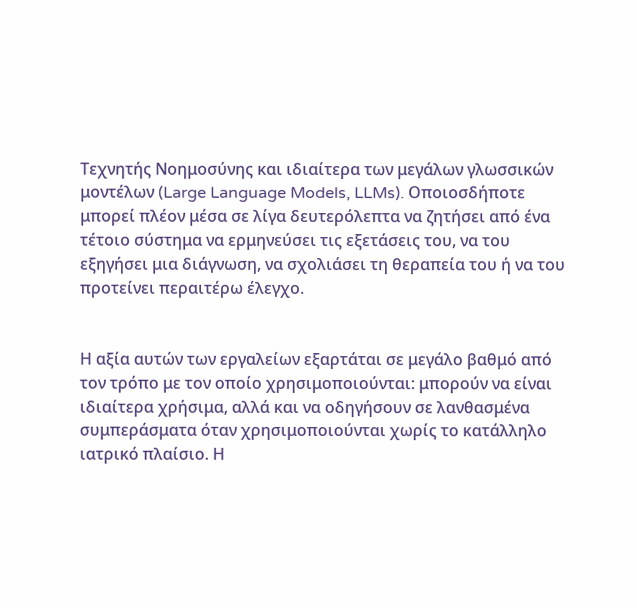Τεχνητής Νοημοσύνης και ιδιαίτερα των μεγάλων γλωσσικών μοντέλων (Large Language Models, LLMs). Οποιοσδήποτε μπορεί πλέον μέσα σε λίγα δευτερόλεπτα να ζητήσει από ένα τέτοιο σύστημα να ερμηνεύσει τις εξετάσεις του, να του εξηγήσει μια διάγνωση, να σχολιάσει τη θεραπεία του ή να του προτείνει περαιτέρω έλεγχο.


Η αξία αυτών των εργαλείων εξαρτάται σε μεγάλο βαθμό από τον τρόπο με τον οποίο χρησιμοποιούνται: μπορούν να είναι ιδιαίτερα χρήσιμα, αλλά και να οδηγήσουν σε λανθασμένα συμπεράσματα όταν χρησιμοποιούνται χωρίς το κατάλληλο ιατρικό πλαίσιο. Η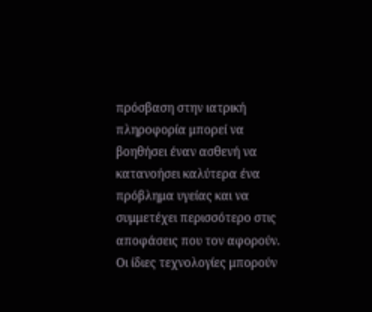πρόσβαση στην ιατρική πληροφορία μπορεί να βοηθήσει έναν ασθενή να κατανοήσει καλύτερα ένα πρόβλημα υγείας και να συμμετέχει περισσότερο στις αποφάσεις που τον αφορούν. Οι ίδιες τεχνολογίες μπορούν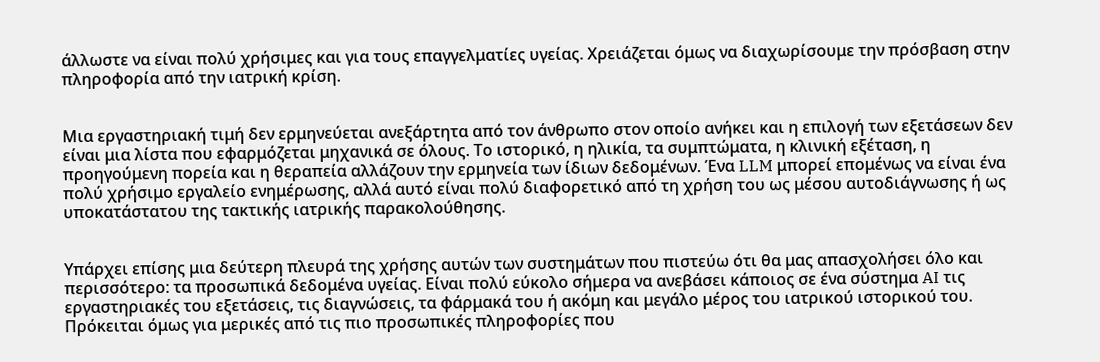άλλωστε να είναι πολύ χρήσιμες και για τους επαγγελματίες υγείας. Χρειάζεται όμως να διαχωρίσουμε την πρόσβαση στην πληροφορία από την ιατρική κρίση.


Μια εργαστηριακή τιμή δεν ερμηνεύεται ανεξάρτητα από τον άνθρωπο στον οποίο ανήκει και η επιλογή των εξετάσεων δεν είναι μια λίστα που εφαρμόζεται μηχανικά σε όλους. Το ιστορικό, η ηλικία, τα συμπτώματα, η κλινική εξέταση, η προηγούμενη πορεία και η θεραπεία αλλάζουν την ερμηνεία των ίδιων δεδομένων. Ένα LLM μπορεί επομένως να είναι ένα πολύ χρήσιμο εργαλείο ενημέρωσης, αλλά αυτό είναι πολύ διαφορετικό από τη χρήση του ως μέσου αυτοδιάγνωσης ή ως υποκατάστατου της τακτικής ιατρικής παρακολούθησης.


Υπάρχει επίσης μια δεύτερη πλευρά της χρήσης αυτών των συστημάτων που πιστεύω ότι θα μας απασχολήσει όλο και περισσότερο: τα προσωπικά δεδομένα υγείας. Είναι πολύ εύκολο σήμερα να ανεβάσει κάποιος σε ένα σύστημα AI τις εργαστηριακές του εξετάσεις, τις διαγνώσεις, τα φάρμακά του ή ακόμη και μεγάλο μέρος του ιατρικού ιστορικού του. Πρόκειται όμως για μερικές από τις πιο προσωπικές πληροφορίες που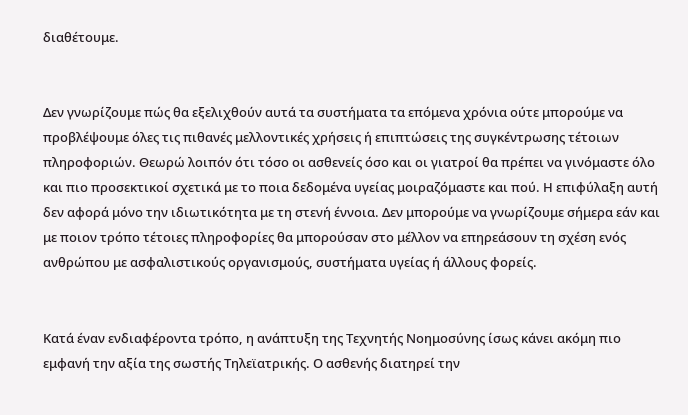διαθέτουμε.


Δεν γνωρίζουμε πώς θα εξελιχθούν αυτά τα συστήματα τα επόμενα χρόνια ούτε μπορούμε να προβλέψουμε όλες τις πιθανές μελλοντικές χρήσεις ή επιπτώσεις της συγκέντρωσης τέτοιων πληροφοριών. Θεωρώ λοιπόν ότι τόσο οι ασθενείς όσο και οι γιατροί θα πρέπει να γινόμαστε όλο και πιο προσεκτικοί σχετικά με το ποια δεδομένα υγείας μοιραζόμαστε και πού. Η επιφύλαξη αυτή δεν αφορά μόνο την ιδιωτικότητα με τη στενή έννοια. Δεν μπορούμε να γνωρίζουμε σήμερα εάν και με ποιον τρόπο τέτοιες πληροφορίες θα μπορούσαν στο μέλλον να επηρεάσουν τη σχέση ενός ανθρώπου με ασφαλιστικούς οργανισμούς, συστήματα υγείας ή άλλους φορείς.


Κατά έναν ενδιαφέροντα τρόπο, η ανάπτυξη της Τεχνητής Νοημοσύνης ίσως κάνει ακόμη πιο εμφανή την αξία της σωστής Τηλεϊατρικής. Ο ασθενής διατηρεί την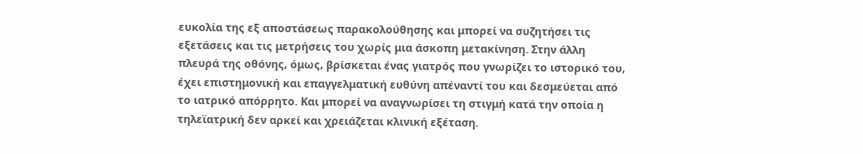ευκολία της εξ αποστάσεως παρακολούθησης και μπορεί να συζητήσει τις εξετάσεις και τις μετρήσεις του χωρίς μια άσκοπη μετακίνηση. Στην άλλη πλευρά της οθόνης, όμως, βρίσκεται ένας γιατρός που γνωρίζει το ιστορικό του, έχει επιστημονική και επαγγελματική ευθύνη απέναντί του και δεσμεύεται από το ιατρικό απόρρητο. Και μπορεί να αναγνωρίσει τη στιγμή κατά την οποία η τηλεϊατρική δεν αρκεί και χρειάζεται κλινική εξέταση.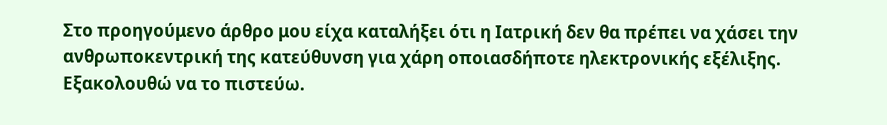Στο προηγούμενο άρθρο μου είχα καταλήξει ότι η Ιατρική δεν θα πρέπει να χάσει την ανθρωποκεντρική της κατεύθυνση για χάρη οποιασδήποτε ηλεκτρονικής εξέλιξης. Εξακολουθώ να το πιστεύω.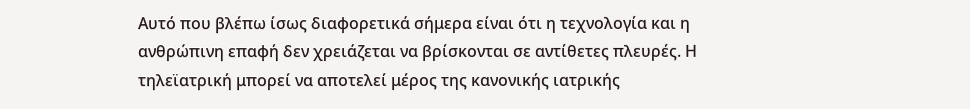Αυτό που βλέπω ίσως διαφορετικά σήμερα είναι ότι η τεχνολογία και η ανθρώπινη επαφή δεν χρειάζεται να βρίσκονται σε αντίθετες πλευρές. Η τηλεϊατρική μπορεί να αποτελεί μέρος της κανονικής ιατρικής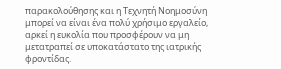παρακολούθησης και η Τεχνητή Νοημοσύνη μπορεί να είναι ένα πολύ χρήσιμο εργαλείο, αρκεί η ευκολία που προσφέρουν να μη μετατραπεί σε υποκατάστατο της ιατρικής φροντίδας.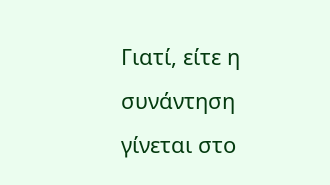Γιατί, είτε η συνάντηση γίνεται στο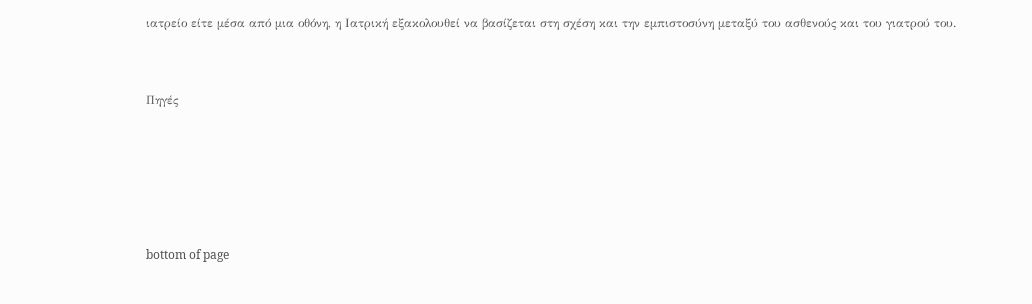ιατρείο είτε μέσα από μια οθόνη, η Ιατρική εξακολουθεί να βασίζεται στη σχέση και την εμπιστοσύνη μεταξύ του ασθενούς και του γιατρού του.


Πηγές





bottom of page